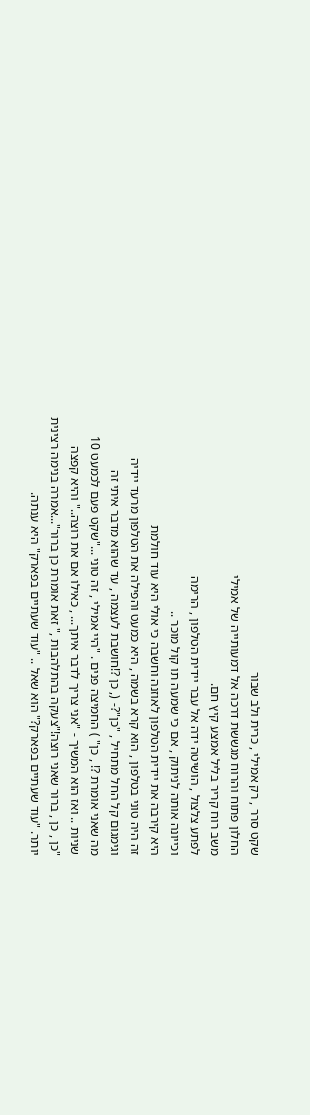שקט סרר , רק אמילי , כרית ולב שבור
החלון פתוח והרוח מגששת דרכה אל דמעותייה של אמילי
משב רוח קריר בליל אמצע קיץ חם.
לפתע צלצול , הושיטה ידה אל עבר יידית הטלפון , הרימה
וכייונה אותה לניתוק , אם כי שמעה תו קול מוכר ..
היא קירבה את יידית הטלפון לאוזנה וחשבה כי אולי היא עוד חולמת
זה היה טוני בטלפון , הוא קרא בשמה , היא כמעט והפילה את הטלפון מרעד יידיה
וגימגום קל החל מתחיל , "כן"?- (, כן ?!חושבת לעצמה , עד שהוא מדבר איתי זה
מה שאני אומרת ?! , כן" ) החמיצה פנים . "היי אמילי , זה טוני ..."שקט פעם לכמעט 10
שניות .. ואז הוא המשיך - "אני צריך לדבר איתך... , כאילו אם את רוצה.." והיא קפצה
"כן , כן , ברור שאני רוצה!"צעקה בהתלהבות ," זאת אומרת כן ברור"...אמרה בנימה רצינית
יותר. "עוד שעתיים בפארק?" הוא שאל .. "עוד שעתיים בפארק" היא ענתה.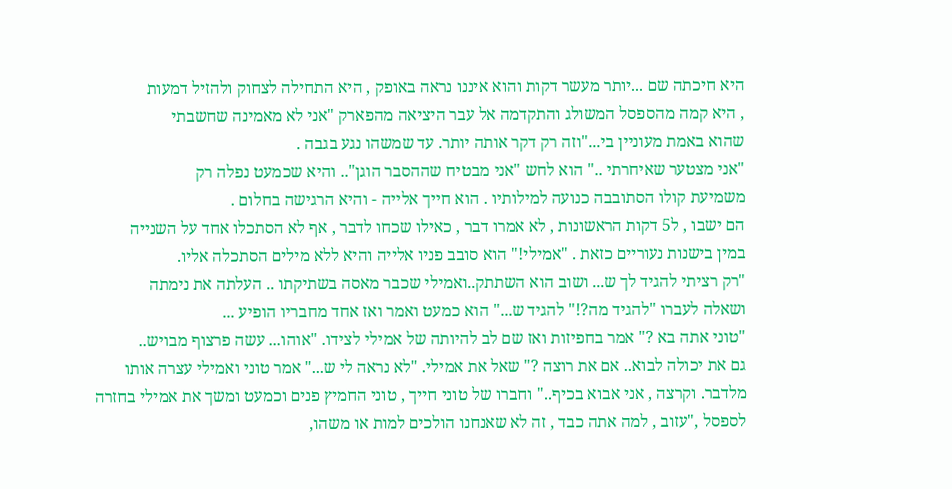היא חיכתה שם ...יותר מעשר דקות והוא איננו נראה באופק , היא התחילה לצחוק ולהזיל דמעות
, היא קמה מהספסל המשולג והתקדמה אל עבר היציאה מהפארק "אני לא מאמינה שחשבתי
שהוא באמת מעוניין בי..."וזה רק דקר אותה יותר. עד שמשהו נגע בגבה .
"אני מצטער שאיחרתי .." הוא לחש "אני מבטיח שההסבר הוגן".. והיא שכמעט נפלה רק
משמיעת קולו הסתובבה כנועה למילותיו . הוא חייך אלייה - והיא הרגישה בחלום .
הם ישבו , ל5 דקות הראשונות , לא אמרו דבר , כאילו שכחו לדבר , אף לא הסתכלו אחד על השנייה
במין בישנות נעוריים כזאת . "אמילי!" הוא סובב פניו אלייה והיא ללא מילים הסתכלה אליו.
"רק רציתי להגיד לך ש... ושוב הוא השתתק..ואמילי שכבר מאסה בשתיקתו .. העלתה את נימתה
ושאלה לעברו "להגיד מה?!" להגיד ש..." הוא כמעט ואמר ואז אחד מחבריו הופיע ...
"טוני אתה בא ?" אמר בחפיזות ואז שם לב להיותה של אמילי לצידו. "אוהו... עשה פרצוף מבויש..
גם את יכולה לבוא.. אם את רוצה ?" שאל את אמילי. "לא נראה לי ש..." אמר טוני ואמילי עצרה אותו
מלדבר. וקרצה , אני אבוא בכיף.." וחברו של טוני חייך , טוני החמיץ פנים וכמעט ומשך את אמילי בחזרה
לספסל ,"עזוב , למה אתה כבד , זה לא שאנחנו הולכים למות או משהו,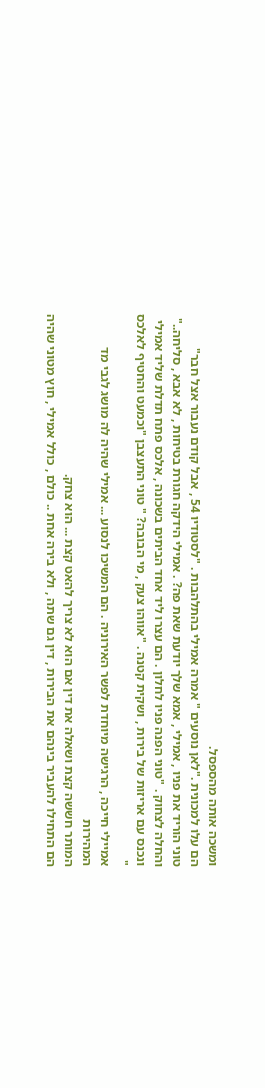ומשכה אותה מהספסל.
הם עלו למכונית ."לאן נוסעים " אמרה אמילי בהתלהבות . "לסטודיו 54 , אבל קודם נעבור אצל חבר"
טוני הוריד את פניו , אמילי , אמא שלך יודעת שאת פה? . אמילי הידקה חגורת בטיחות , לא אבא , סליחה.."
והחלה לצחוק . "טוני הפנה פניו לחלון . הם עצרו ליד אחד הביתים בשכונה , אלכס פתח תדלת שליד אמילי
ונכנס עם אריזות של בירות , ושקית קטנה . "אווהו צעק , מי הבובה? " טוני התעצבן "וכמעט והחטיף לאלכס "
אמיילי חייכה , הרגישה מיוחדת לפשר האירוניה . הם המשיכו לנסוע ... אמילי שהיה לה מושג לגבי מד המהירות
המותר חששה קצת ושאלה את דין אם הוא לא צריך להאט קצת ... הוא צחק.
הם התחילו להעביר בינהם את הבירות , דין גם שתה , ולא בירה אחת .. כולם , כולל אמילי , חוץ מטוני שהיה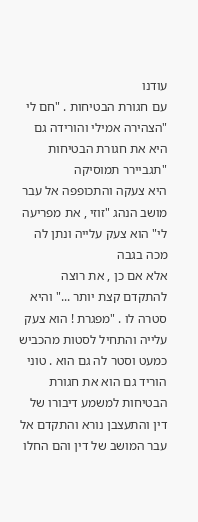עודנו
עם חגורת הבטיחות . "חם לי "הצהירה אמילי והורידה גם היא את חגורת הבטיחות "תגביירר תמוסיקה
היא צעקה והתכופפה אל עבר מושב הנהג "זוזי , את מפריעה לי" הוא צעק עלייה ונתן לה מכה בגבה
אלא אם כן , את רוצה להתקדם קצת יותר ..." והיא סטרה לו . "מפגרת ! הוא צעק עלייה והתחיל לסטות מהכביש
כמעט וסטר לה גם הוא . טוני הוריד גם הוא את חגורת הבטיחות למשמע דיבורו של דין והתעצבן נורא והתקדם אל עבר המושב של דין והם החלו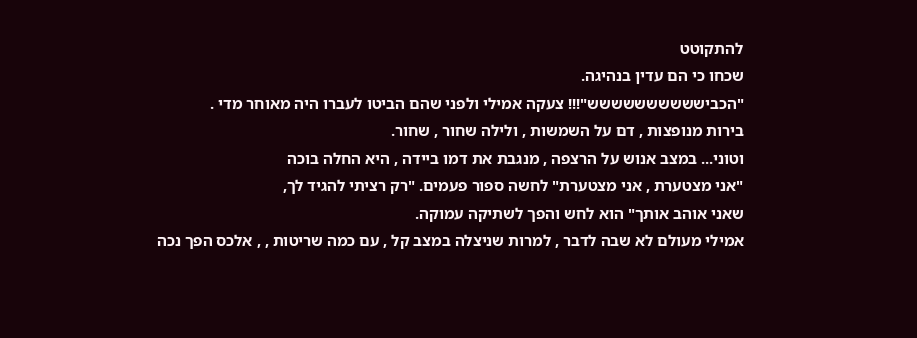להתקוטט
שכחו כי הם עדין בנהיגה.
"הכבישששששששששש"!!! צעקה אמילי ולפני שהם הביטו לעברו היה מאוחר מדי .
בירות מנופצות , דם על השמשות , ולילה שחור , שחור.
וטוני... במצב אנוש על הרצפה , מנגבת את דמו ביידה , היא החלה בוכה
"אני מצטערת , אני מצטערת" לחשה ספור פעמים. "רק רציתי להגיד לך,
שאני אוהב אותך" הוא לחש והפך לשתיקה עמוקה.
אמילי מעולם לא שבה לדבר , למרות שניצלה במצב קל , עם כמה שריטות , , אלכס הפך נכה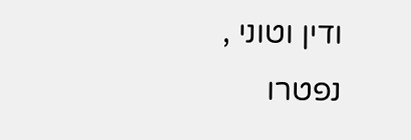ודין וטוני , נפטרו